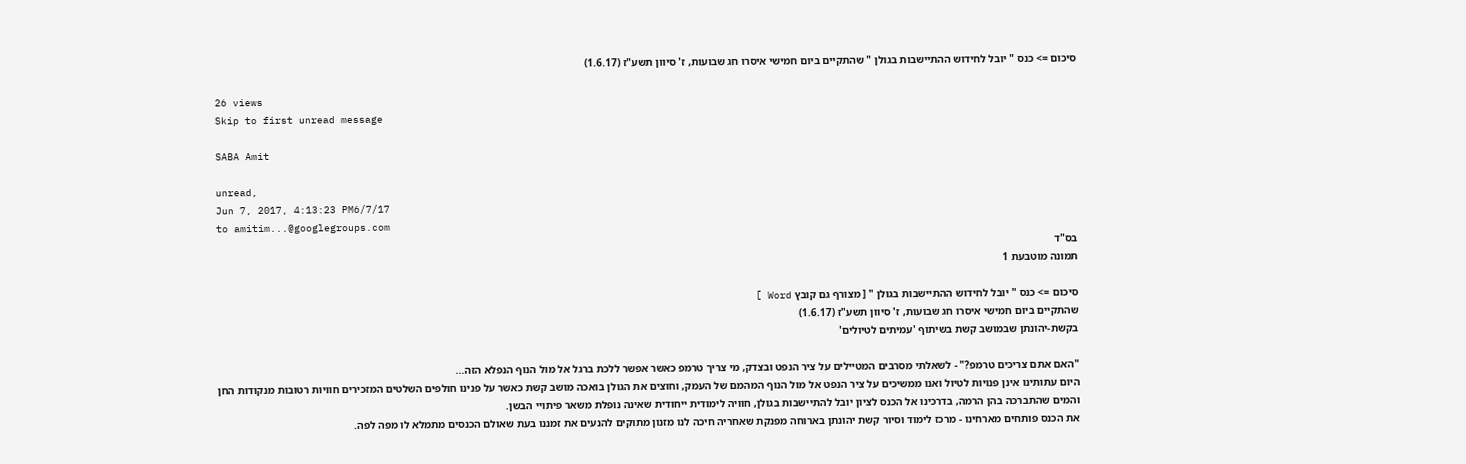סיכום => כנס " יובל לחידוש ההתיישבות בגולן " שהתקיים ביום חמישי איסרו חג שבועות, ז' סיוון תשע"ז (1.6.17)

26 views
Skip to first unread message

SABA Amit

unread,
Jun 7, 2017, 4:13:23 PM6/7/17
to amitim...@googlegroups.com
בס"ד
תמונה מוטבעת 1

סיכום => כנס " יובל לחידוש ההתיישבות בגולן " [ מצורף גם קובץ Word ]
שהתקיים ביום חמישי איסרו חג שבועות, ז' סיוון תשע"ז (1.6.17)
בקשת-יהונתן שבמושב קשת בשיתוף 'עמיתים לטיולים'

"האם אתם צריכים טרמפ?" - לשאלתי מסרבים המטיילים על ציר הנפט ובצדק, מי צריך טרמפ כאשר אפשר ללכת ברגל אל מול הנוף הנפלא הזה...
היום עתותינו אינן פנויות לטיול ואנו ממשיכים על ציר הנפט אל מול הנוף המהמם של העמק, וחוצים את הגולן בואכה מושב קשת כאשר על פנינו חולפים השלטים המזכירים חוויות רטובות מנקודות החן והמים שהתברכה בהן הרמה, בדרכינו אל הכנס לציון יובל להתיישבות בגולן, חוויה לימודית ייחודית שאינה נופלת משאר פיתויי הבשן.
את הכנס פותחים מארחינו - מרכז לימוד וסיור קשת יהונתן בארוחה מפנקת שאחריה חיכה לנו מזנון מתוקים להנעים את זמננו בעת שאולם הכנסים מתמלא לו מפה לפה.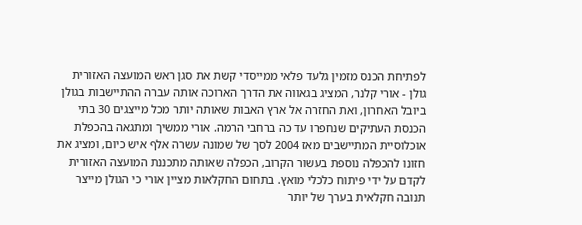לפתיחת הכנס מזמין גלעד פלאי ממייסדי קשת את סגן ראש המועצה האזורית גולן - אורי קלנר, המציג בגאווה את הדרך הארוכה אותה עברה ההתיישבות בגולן ביובל האחרון, ואת החזרה אל ארץ האבות שאותה יותר מכל מייצגים 30 בתי הכנסת העתיקים שנחפרו עד כה ברחבי הרמה. אורי ממשיך ומתגאה בהכפלת אוכלוסיית המתיישבים מאז 2004 לסך של שמונה עשרה אלף איש כיום, ומציג את חזונו להכפלה נוספת בעשור הקרוב, הכפלה שאותה מתכננת המועצה האזורית לקדם על ידי פיתוח כלכלי מואץ. בתחום החקלאות מציין אורי כי הגולן מייצר תנובה חקלאית בערך של יותר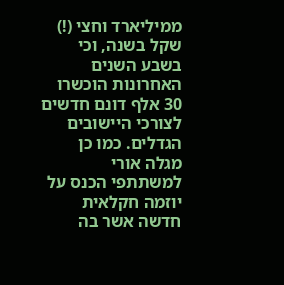ממיליארד וחצי (!) שקל בשנה, וכי בשבע השנים האחרונות הוכשרו 30 אלף דונם חדשים לצורכי היישובים הגדלים. כמו כן מגלה אורי למשתתפי הכנס על יוזמה חקלאית חדשה אשר בה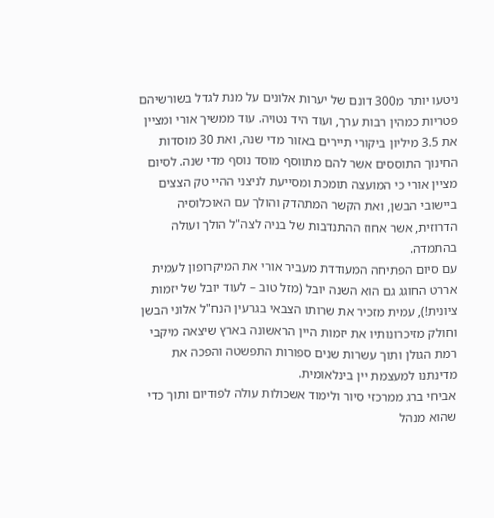ניטעו יותר מ300 דונם של יערות אלונים על מנת לגדל בשורשיהם פטריות כמהין רבות ערך, ועוד היד נטויה. עוד ממשיך אורי ומציין את 3.5 מיליון ביקורי תיירים באזור מדי שנה, ואת 30 מוסדות החינוך התוססים אשר להם מתווסף מוסד נוסף מדי שנה. לסיום מציין אורי כי המועצה תומכת ומסייעת לניצני ההיי טק הצצים ביישובי הבשן, ואת הקשר המתהדק והולך עם האוכלוסיה הדרוזית, אשר אחוז ההתנדבות של בניה לצה"ל הולך ועולה בהתמדה.
עם סיום הפתיחה המעודדת מעביר אורי את המיקרופון לעמית אררט החוגג גם הוא השנה יובל (מזל טוב – לעוד יובל של יזמות ציונית!), עמית מזכיר את שרותו הצבאי בגרעין הנח"ל אלוני הבשן וחולק מזיכרונותיו את יזמות היין הראשונה בארץ שיצאה מיקבי רמת הגולן ותוך עשרות שנים ספורות התפשטה והפכה את מדינתנו למעצמת יין בינלאומית.
אביחי ברג ממרכזי סיור ולימוד אשכולות עולה לפודיום ותוך כדי שהוא מנהל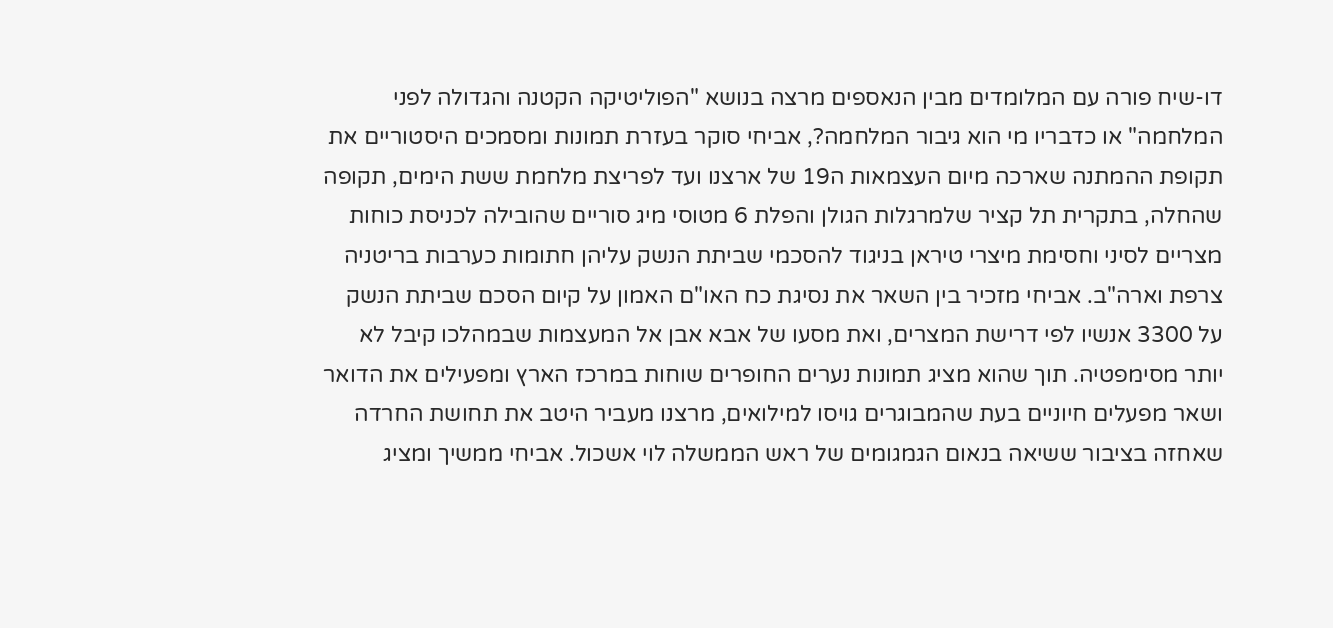דו-שיח פורה עם המלומדים מבין הנאספים מרצה בנושא "הפוליטיקה הקטנה והגדולה לפני המלחמה" או כדבריו מי הוא גיבור המלחמה?, אביחי סוקר בעזרת תמונות ומסמכים היסטוריים את תקופת ההמתנה שארכה מיום העצמאות ה19 של ארצנו ועד לפריצת מלחמת ששת הימים, תקופה שהחלה, בתקרית תל קציר שלמרגלות הגולן והפלת 6 מטוסי מיג סוריים שהובילה לכניסת כוחות מצריים לסיני וחסימת מיצרי טיראן בניגוד להסכמי שביתת הנשק עליהן חתומות כערבות בריטניה צרפת וארה"ב. אביחי מזכיר בין השאר את נסיגת כח האו"ם האמון על קיום הסכם שביתת הנשק על 3300 אנשיו לפי דרישת המצרים, ואת מסעו של אבא אבן אל המעצמות שבמהלכו קיבל לא יותר מסימפטיה. תוך שהוא מציג תמונות נערים החופרים שוחות במרכז הארץ ומפעילים את הדואר ושאר מפעלים חיוניים בעת שהמבוגרים גויסו למילואים, מרצנו מעביר היטב את תחושת החרדה שאחזה בציבור ששיאה בנאום הגמגומים של ראש הממשלה לוי אשכול. אביחי ממשיך ומציג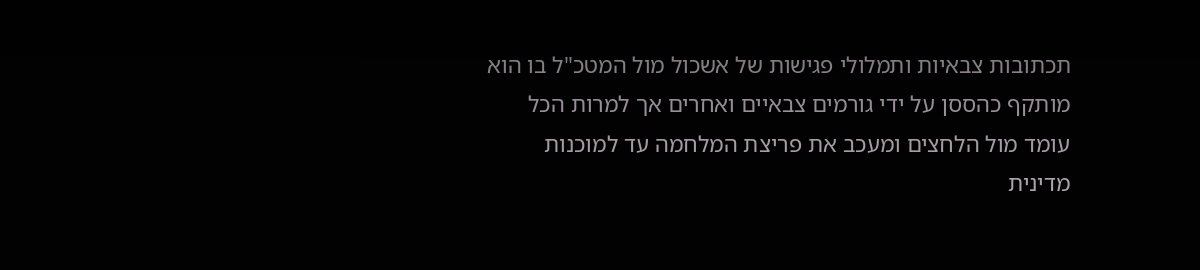תכתובות צבאיות ותמלולי פגישות של אשכול מול המטכ"ל בו הוא מותקף כהססן על ידי גורמים צבאיים ואחרים אך למרות הכל עומד מול הלחצים ומעכב את פריצת המלחמה עד למוכנות מדינית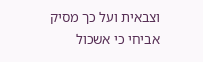וצבאית ועל כך מסיק אביחי כי אשכול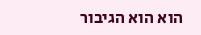הוא הוא הגיבור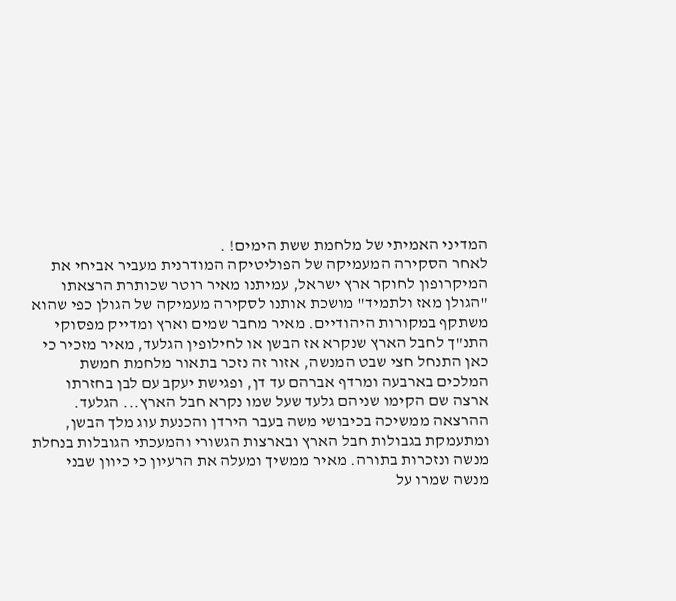המדיני האמיתי של מלחמת ששת הימים! .
לאחר הסקירה המעמיקה של הפוליטיקה המודרנית מעביר אביחי את המיקרופון לחוקר ארץ ישראל, עמיתנו מאיר רוטר שכותרת הרצאתו "הגולן מאז ולתמיד" מושכת אותנו לסקירה מעמיקה של הגולן כפי שהוא משתקף במקורות היהודיים. מאיר מחבר שמים וארץ ומדייק מפסוקי התנ"ך לחבל הארץ שנקרא אז הבשן או לחילופין הגלעד, מאיר מזכיר כי כאן התנחל חצי שבט המנשה, אזור זה נזכר בתאור מלחמת חמשת המלכים בארבעה ומרדף אברהם עד דן, ופגישת יעקב עם לבן בחזרתו ארצה שם הקימו שניהם גלעד שעל שמו נקרא חבל הארץ... הגלעד. ההרצאה ממשיכה בכיבושי משה בעבר הירדן והכנעת עוג מלך הבשן, ומתעמקת בגבולות חבל הארץ ובארצות הגשורי והמעכתי הגובלות בנחלת מנשה ונזכרות בתורה. מאיר ממשיך ומעלה את הרעיון כי כיוון שבני מנשה שמרו על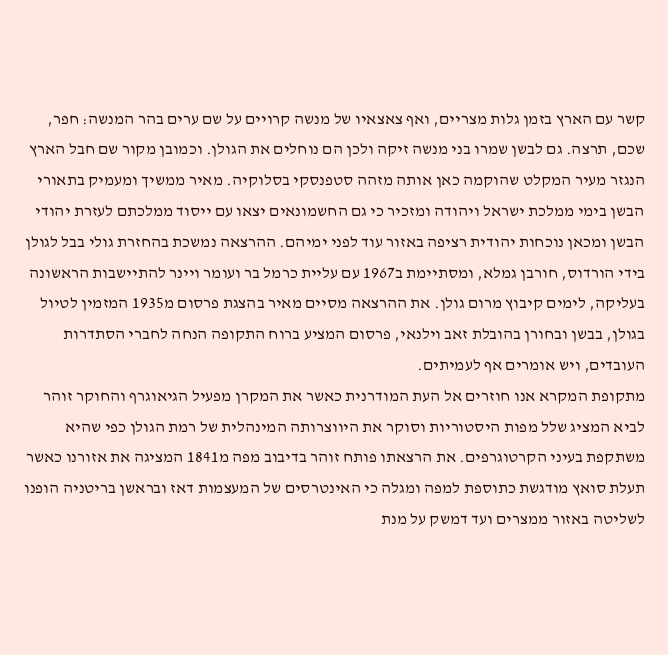קשר עם הארץ בזמן גלות מצריים, ואף צאצאיו של מנשה קרויים על שם ערים בהר המנשה: חפר, שכם, תרצה. גם לבשן שמרו בני מנשה זיקה ולכן הם נוחלים את הגולן. וכמובן מקור שם חבל הארץ הנגזר מעיר המקלט שהוקמה כאן אותה מזהה סטפנסקי בסלוקיה. מאיר ממשיך ומעמיק בתאורי הבשן בימי ממלכת ישראל ויהודה ומזכיר כי גם החשמונאים יצאו עם ייסוד ממלכתם לעזרת יהודי הבשן ומכאן נוכחות יהודית רציפה באזור עוד לפני ימיהם. ההרצאה נמשכת בהחזרת גולי בבל לגולן בידי הורדוס, חורבן גמלא, ומסתיימת ב1967 עם עליית כרמל בר ועומר ויינר להתיישבות הראשונה בעליקה, לימים קיבוץ מרום גולן. את ההרצאה מסיים מאיר בהצגת פרסום מ1935 המזמין לטיול בגולן, בבשן ובחורן בהובלת זאב וילנאי, פרסום המציע ברוח התקופה הנחה לחברי הסתדרות העובדים, ויש אומרים אף לעמיתים.
מתקופת המקרא אנו חוזרים אל העת המודרנית כאשר את המקרן מפעיל הגיאוגרף והחוקר זוהר לביא המציג שלל מפות היסטוריות וסוקר את היווצרותה המינהלית של רמת הגולן כפי שהיא משתקפת בעיני הקרטוגרפים. את הרצאתו פותח זוהר בדיבוב מפה מ1841 המציגה את אזורנו כאשר תעלת סואץ מודגשת כתוספת למפה ומגלה כי האינטרסים של המעצמות דאז ובראשן בריטניה הופנו לשליטה באזור ממצרים ועד דמשק על מנת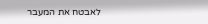לאבטח את המעבר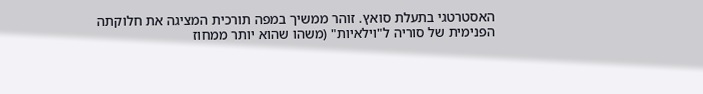האסטרטגי בתעלת סואץ. זוהר ממשיך במפה תורכית המציגה את חלוקתה הפנימית של סוריה ל"וילאיות" (משהו שהוא יותר ממחוז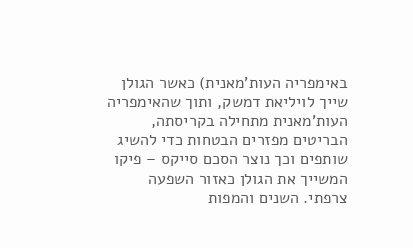באימפריה העות'מאנית) כאשר הגולן שייך לויליאת דמשק, ותוך שהאימפריה העות'מאנית מתחילה בקריסתה, הבריטים מפזרים הבטחות כדי להשיג שותפים וכך נוצר הסכם סייקס – פיקו המשייך את הגולן כאזור השפעה צרפתי. השנים והמפות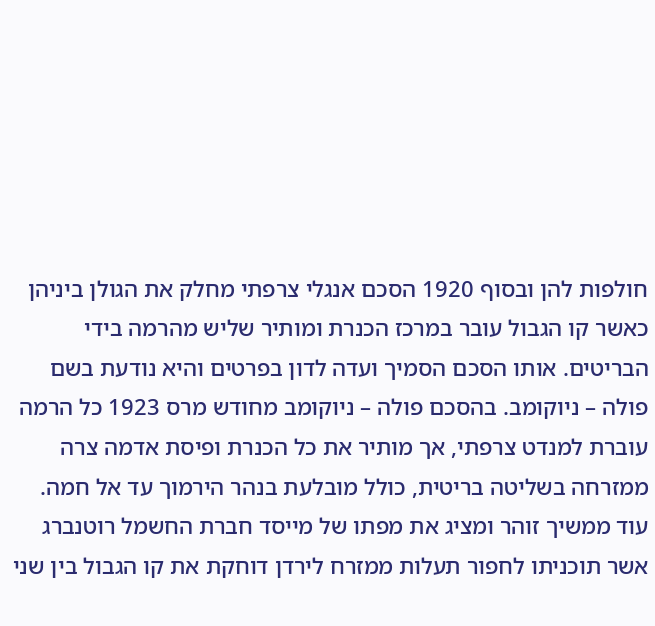חולפות להן ובסוף 1920 הסכם אנגלי צרפתי מחלק את הגולן ביניהן כאשר קו הגבול עובר במרכז הכנרת ומותיר שליש מהרמה בידי הבריטים. אותו הסכם הסמיך ועדה לדון בפרטים והיא נודעת בשם פולה – ניוקומב. בהסכם פולה – ניוקומב מחודש מרס 1923 כל הרמה עוברת למנדט צרפתי, אך מותיר את כל הכנרת ופיסת אדמה צרה ממזרחה בשליטה בריטית, כולל מובלעת בנהר הירמוך עד אל חמה. עוד ממשיך זוהר ומציג את מפתו של מייסד חברת החשמל רוטנברג אשר תוכניתו לחפור תעלות ממזרח לירדן דוחקת את קו הגבול בין שני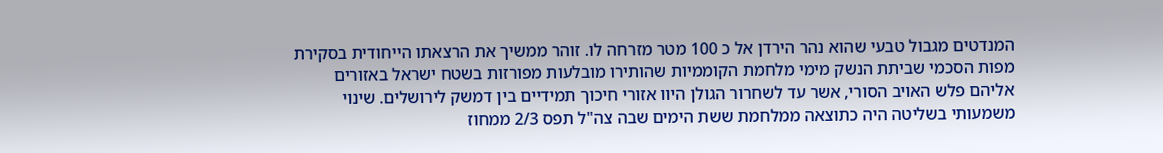המנדטים מגבול טבעי שהוא נהר הירדן אל כ 100 מטר מזרחה לו. זוהר ממשיך את הרצאתו הייחודית בסקירת מפות הסכמי שביתת הנשק מימי מלחמת הקוממיות שהותירו מובלעות מפורזות בשטח ישראל באזורים אליהם פלש האויב הסורי, אשר עד לשחרור הגולן היוו אזורי חיכוך תמידיים בין דמשק לירושלים. שינוי משמעותי בשליטה היה כתוצאה ממלחמת ששת הימים שבה צה"ל תפס 2/3 ממחוז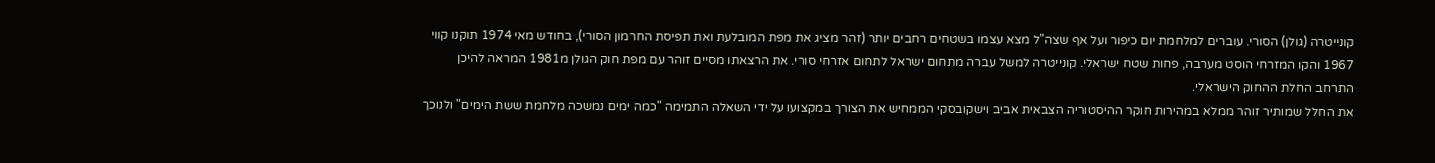קונייטרה (גולן) הסורי. עוברים למלחמת יום כיפור ועל אף שצה"ל מצא עצמו בשטחים רחבים יותר (זהר מציג את מפת המובלעת ואת תפיסת החרמון הסורי), בחודש מאי 1974 תוקנו קווי 1967 והקו המזרחי הוסט מערבה, פחות שטח ישראלי. קונייטרה למשל עברה מתחום ישראל לתחום אזרחי סורי. את הרצאתו מסיים זוהר עם מפת חוק הגולן מ1981 המראה להיכן התרחב החלת ההחוק הישראלי.
את החלל שמותיר זוהר ממלא במהירות חוקר ההיסטוריה הצבאית אביב וישקובסקי הממחיש את הצורך במקצועו על ידי השאלה התמימה "כמה ימים נמשכה מלחמת ששת הימים" ולנוכך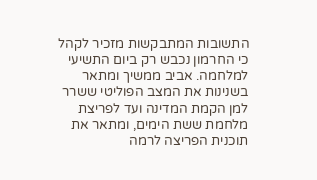התשובות המתבקשות מזכיר לקהל כי החרמון נכבש רק ביום התשיעי למלחמה. אביב ממשיך ומתאר בשנינות את המצב הפוליטי ששרר למן הקמת המדינה ועד לפריצת מלחמת ששת הימים, ומתאר את תוכנית הפריצה לרמה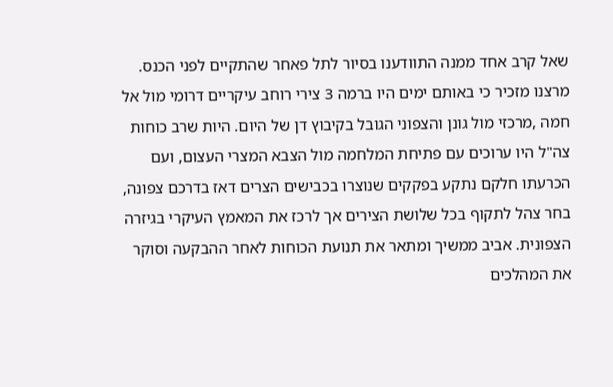שאל קרב אחד ממנה התוודענו בסיור לתל פאחר שהתקיים לפני הכנס. מרצנו מזכיר כי באותם ימים היו ברמה 3 צירי רוחב עיקריים דרומי מול אל חמה ,מרכזי מול גונן והצפוני הגובל בקיבוץ דן של היום. היות שרב כוחות צה"ל היו ערוכים עם פתיחת המלחמה מול הצבא המצרי העצום, ועם הכרעתו חלקם נתקע בפקקים שנוצרו בכבישים הצרים דאז בדרכם צפונה, בחר צהל לתקוף בכל שלושת הצירים אך לרכז את המאמץ העיקרי בגיזרה הצפונית. אביב ממשיך ומתאר את תנועת הכוחות לאחר ההבקעה וסוקר את המהלכים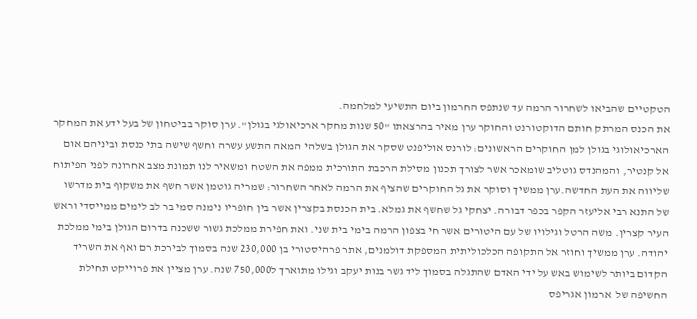הטקטיים שהביאו לשחרור הרמה עד שנתפס החרמון ביום התשיעי למלחמה.
את הכנס המרתק חותם הדוקטורנט והחוקר ערן מאיר בהרצאתו "50 שנות מחקר ארכיאולגי בגולן". ערן סוקר בביטחון של בעל ידע את המחקר הארכיאולוגי בגולן למן החוקרים הראשונים: לורנס אוליפנט שסקר את הגולן בשלהי המאה התשע עשרה וחשף שישה בתי כנסת וביניהם אום אל קנטיר, והמהנדס גוטליב שומאכר אשר לצורך תכנון מסילת הרכבת התורכית ממפה את השטח ומשאיר לנו תמונת מצב אחרונה לפני הפיתוח שליווה את העת החדשה.ערן ממשיך וסוקר את גל החוקרים שהציף את הרמה לאחר השחרור: שמריה גוטמן אשר חשף את משקוף בית מדרשו של התנא רבי אליעזר הקפר בכפר דבורה. יצחקי גל שחשף את גמלא. בית הכנסת בקצרין אשר בין חופריו נימנה סמי בר לב לימים ממייסדי וראש העיר קצרין. משה הרטל וגילויו של עם היטורים אשר חי בצפון הרמה בימי בית שני. ואת חפירת ממלכת גשור ששכנה בדרום הגולן בימי ממלכת יהודה. ערן ממשיך וחוזר אל התקופה הכלכוליתית המספקת דולמנים, אתר פרהיסטורי בן 230,000 שנה בסמוך לבירכת רם ואף את השריד הקדום ביותר לשימוש באש על ידי האדם שהתגלה בסמוך ליד גשר בנות יעקב וגילו מתוארך ל750,000 שנה. ערן מציין את פרוייקט תחילת החשיפה של  ארמון אגריפס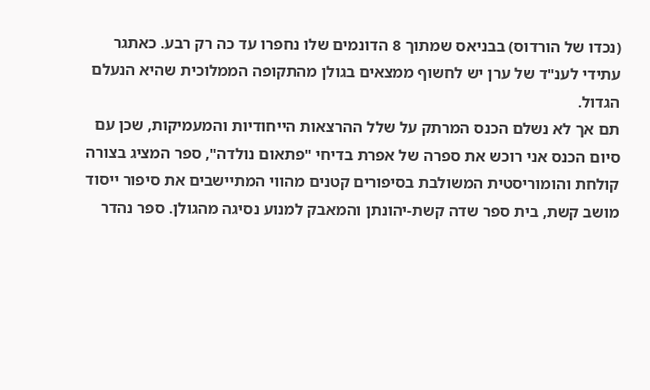(נכדו של הורדוס) בבניאס שמתוך 8 הדונמים שלו נחפרו עד כה רק רבע. כאתגר עתידי לענ"ד של ערן יש לחשוף ממצאים בגולן מהתקופה הממלוכית שהיא הנעלם הגדול.
תם אך לא נשלם הכנס המרתק על שלל ההרצאות הייחודיות והמעמיקות, שכן עם סיום הכנס אני רוכש את ספרה של אפרת בדיחי "פתאום נולדה", ספר המציג בצורה קולחת והומוריסטית המשולבת בסיפורים קטנים מהווי המתיישבים את סיפור ייסוד מושב קשת, בית ספר שדה קשת-יהונתן והמאבק למנוע נסיגה מהגולן. ספר נהדר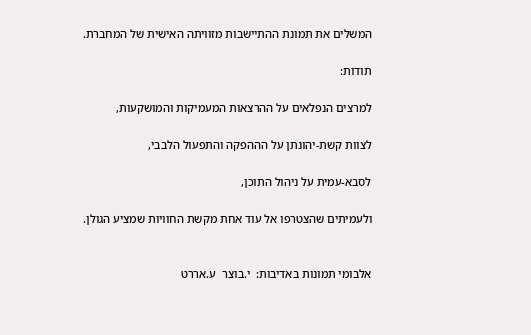המשלים את תמונת ההתיישבות מזוויתה האישית של המחברת.

תודות:

למרצים הנפלאים על ההרצאות המעמיקות והמושקעות,

לצוות קשת-יהונתן על הההפקה והתפעול הלבבי,

לסבא-עמית על ניהול התוכן,

ולעמיתים שהצטרפו אל עוד אחת מקשת החוויות שמציע הגולן.


אלבומי תמונות באדיבות:  י.בוצר  ע.אררט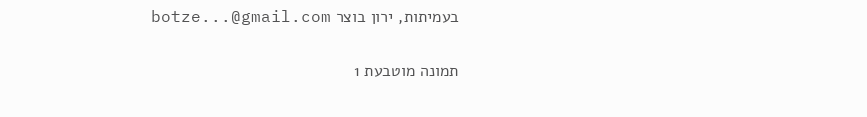בעמיתות, ירון בוצר botze...@gmail.com

תמונה מוטבעת 1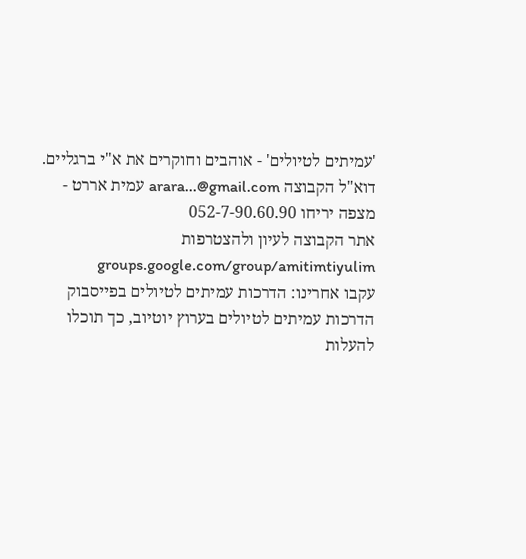'עמיתים לטיולים' - אוהבים וחוקרים את א"י ברגליים.
דוא"ל הקבוצה arara...@gmail.com עמית אררט - מצפה יריחו 052-7-90.60.90
אתר הקבוצה לעיון ולהצטרפות groups.google.com/group/amitimtiyulim
עקבו אחרינו: הדרכות עמיתים לטיולים בפייסבוק הדרכות עמיתים לטיולים בערוץ יוטיוב, כך תוכלו להעלות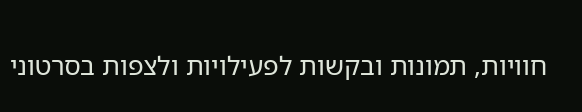חוויות, תמונות ובקשות לפעילויות ולצפות בסרטוני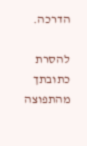הדרכה.

להסרת כתובתך מהתפוצה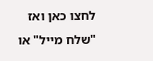לחצו כאן ואז "שלח מייל" או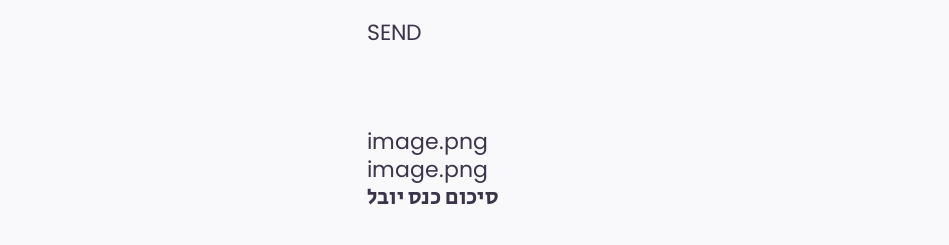SEND



image.png
image.png
סיכום כנס יובל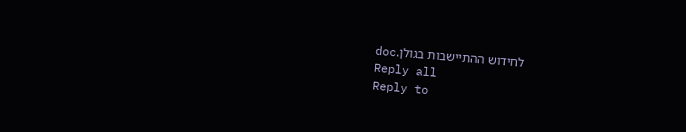לחידוש ההתיישבות בגולן.doc
Reply all
Reply to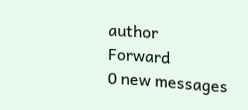author
Forward
0 new messages